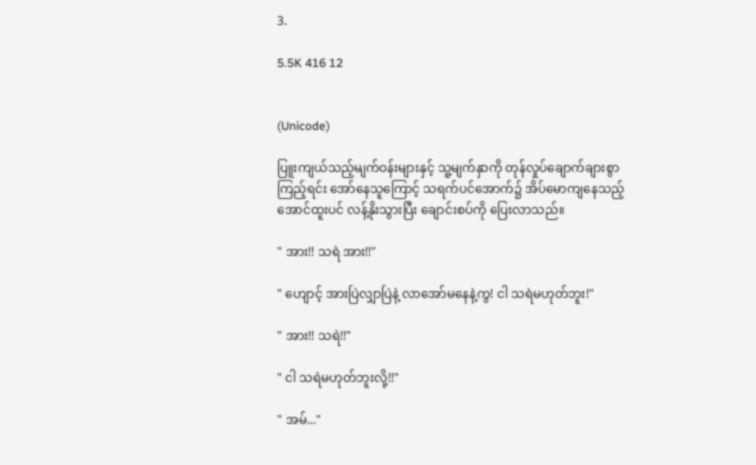3.

5.5K 416 12


(Unicode)

ပြူးကျယ်သည့်မျက်ဝန်းများနှင့် သူ့မျက်နှာကို တုန်လှုပ်ချောက်ချားစွာ ကြည့်ရင်း အော်နေသူကြောင့် သရက်ပင်အောက်၌ အိပ်မောကျနေသည့်အောင်ထူးပင် လန့်နိုးသွားပြီး ချောင်းစပ်ကို ပြေးလာသည်။

" အား!! သရဲ အား!!"

" ဟျောင့် အားပြဲလျှာပြဲနဲ့ လာအော်မနေနဲ့ကွ! ငါ သရဲမဟုတ်ဘူး!"

" အား!! သရဲ!!"

" ငါ သရဲမဟုတ်ဘူးလို့!!"

" အမ်..."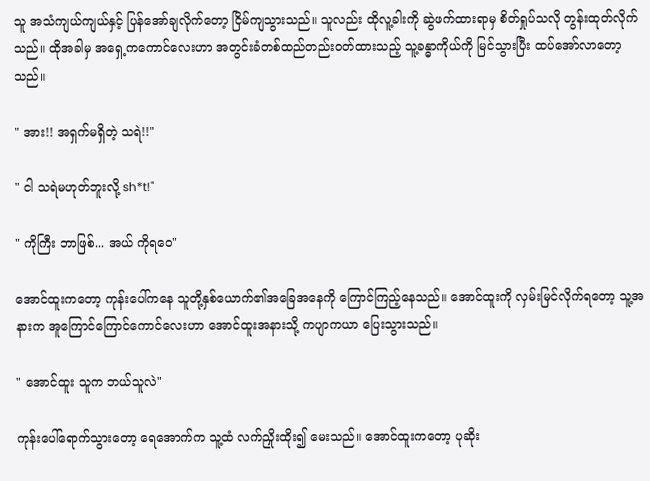သူ အသံကျယ်ကျယ်နှင့် ပြန်အော်ချလိုက်တော့ ငြိမ်ကျသွားသည်။ သူလည်း ထိုလူ့ခါးကို ဆွဲဖက်ထားရာမှ စိတ်ရှုပ်သလို တွန်းထုတ်လိုက်သည်။ ထိုအခါမှ အရှေ့ကကောင်လေးဟာ အတွင်းခံတစ်ထည်တည်းဝတ်ထားသည့် သူ့ခန္ဓာကိုယ်ကို မြင်သွားပြီး ထပ်အော်လာတော့သည်။

" အား!! အရှက်မရှိတဲ့ သရဲ!!"

" ငါ သရဲမဟုတ်ဘူးလို့ sh*t!"

" ကိုကြီး ဘာဖြစ်... အယ် ကိုရဝေ"

အောင်ထူးကတော့ ကုန်းပေါ်ကနေ သူတို့နှစ်ယောက်၏အခြေအနေကို ကြောင်ကြည့်နေသည်။ အောင်ထူးကို လှမ်းမြင်လိုက်ရတော့ သူ့အနားက အူကြောင်ကြောင်ကောင်လေးဟာ အောင်ထူးအနားသို့ ကပျာကယာ ပြေးသွားသည်။

" အောင်ထူး သူက ဘယ်သူလဲ"

ကုန်းပေါ်ရောက်သွားတော့ ရေအောက်က သူ့ထံ လက်ညှိုးထိုး၍ မေးသည်။ အောင်ထူးကတော့ ပုဆိုး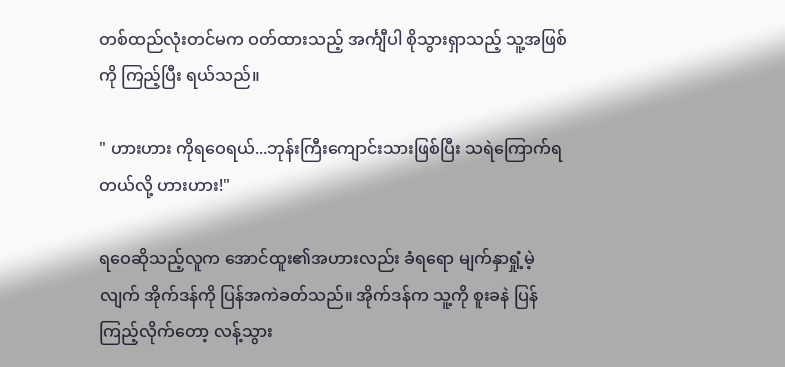တစ်ထည်လုံးတင်မက ဝတ်ထားသည့် အင်္ကျီပါ စိုသွားရှာသည့် သူ့အဖြစ်ကို ကြည့်ပြီး ရယ်သည်။

" ဟားဟား ကိုရဝေရယ်...ဘုန်းကြီးကျောင်းသားဖြစ်ပြီး သရဲကြောက်ရတယ်လို့ ဟားဟား!"

ရဝေဆိုသည့်လူက အောင်ထူး၏အဟားလည်း ခံရရော မျက်နှာရှုံ့မဲ့လျက် အိုက်ဒန်ကို ပြန်အကဲခတ်သည်။ အိုက်ဒန်က သူ့ကို စူးခနဲ ပြန်ကြည့်လိုက်တော့ လန့်သွား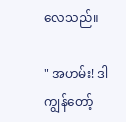လေသည်။

" အဟမ်း! ဒါ ကျွန်တော့်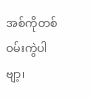အစ်ကိုတစ်ဝမ်းကွဲပါဗျာ့၊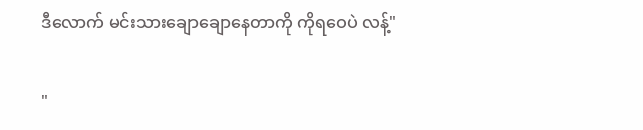ဒီလောက် မင်းသားချောချောနေတာကို ကိုရဝေပဲ လန့်"

"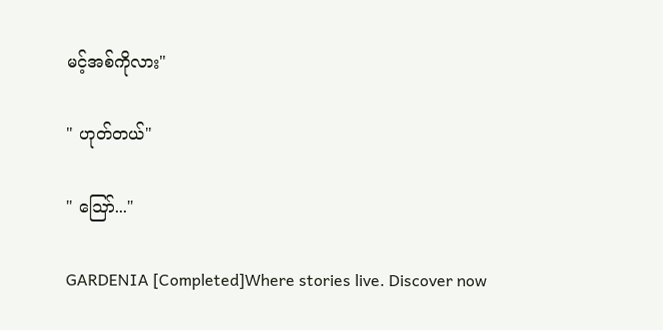မင့်အစ်ကိုလား"

" ဟုတ်တယ်"

" ဪ..."

GARDENIA [Completed]Where stories live. Discover now